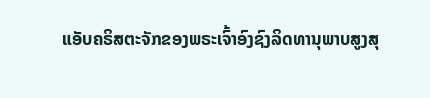ແອັບຄຣິສຕະຈັກຂອງພຣະເຈົ້າອົງຊົງລິດທານຸພາບສູງສຸ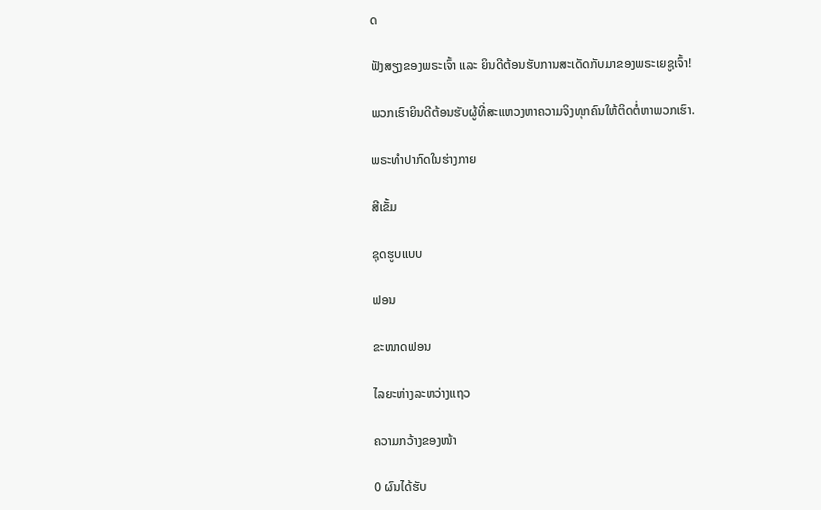ດ

ຟັງສຽງຂອງພຣະເຈົ້າ ແລະ ຍິນດີຕ້ອນຮັບການສະເດັດກັບມາຂອງພຣະເຍຊູເຈົ້າ!

ພວກເຮົາຍິນດີຕ້ອນຮັບຜູ້ທີ່ສະແຫວງຫາຄວາມຈິງທຸກຄົນໃຫ້ຕິດຕໍ່ຫາພວກເຮົາ.

ພຣະທໍາປາກົດໃນຮ່າງກາຍ

ສີເຂັ້ມ

ຊຸດຮູບແບບ

ຟອນ

ຂະໜາດຟອນ

ໄລຍະຫ່າງລະຫວ່າງແຖວ

ຄວາມກວ້າງຂອງໜ້າ

0 ຜົນໄດ້ຮັບ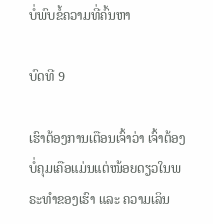ບໍ່ພົບຂໍ້ຄວາມທີ່ຄົ້ນຫາ

ບົດທີ 9

ເຮົາຕ້ອງການເຕືອນເຈົ້າວ່າ ເຈົ້າຕ້ອງບໍ່ຄຸມເຄືອແມ່ນແຕ່ໜ້ອຍດຽວໃນພຣະທຳຂອງເຮົາ ແລະ ຄວາມເລິນ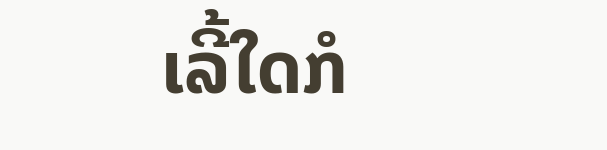ເລີ້ໃດກໍ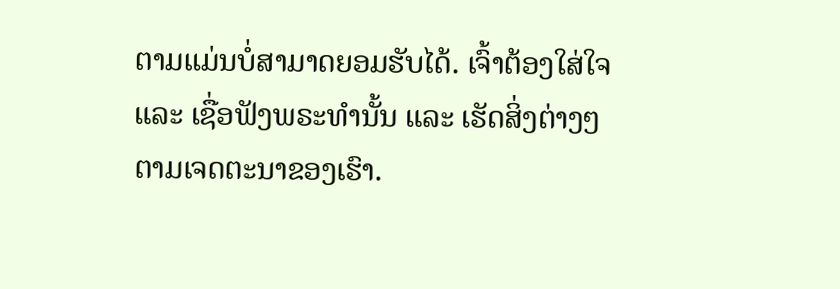ຕາມແມ່ນບໍ່ສາມາດຍອມຮັບໄດ້. ເຈົ້າຕ້ອງໃສ່ໃຈ ແລະ ເຊື່ອຟັງພຣະທຳນັ້ນ ແລະ ເຮັດສິ່ງຕ່າງໆຕາມເຈດຕະນາຂອງເຮົາ.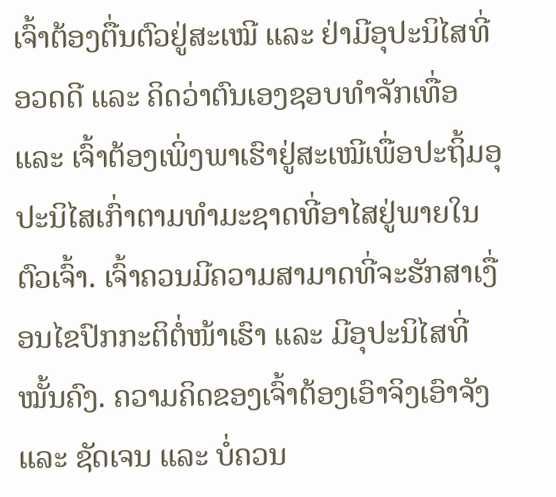ເຈົ້າຕ້ອງຕື່ນຕົວຢູ່ສະເໝີ ແລະ ຢ່າມີອຸປະນິໄສທີ່ອວດດີ ແລະ ຄິດວ່າຕົນເອງຊອບທຳຈັກເທື່ອ ແລະ ເຈົ້າຕ້ອງເພິ່ງພາເຮົາຢູ່ສະເໝີເພື່ອປະຖິ້ມອຸປະນິໄສເກົ່າຕາມທຳມະຊາດທີ່ອາໄສຢູ່ພາຍໃນຕົວເຈົ້າ. ເຈົ້າຄວນມີຄວາມສາມາດທີ່ຈະຮັກສາເງື່ອນໄຂປົກກະຕິຕໍ່ໜ້າເຮົາ ແລະ ມີອຸປະນິໄສທີ່ໝັ້ນຄົງ. ຄວາມຄິດຂອງເຈົ້າຕ້ອງເອົາຈິງເອົາຈັງ ແລະ ຊັດເຈນ ແລະ ບໍ່ຄວນ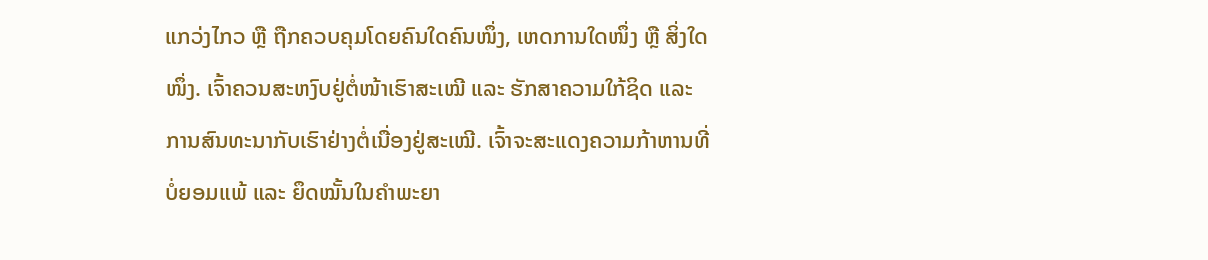ແກວ່ງໄກວ ຫຼື ຖືກຄວບຄຸມໂດຍຄົນໃດຄົນໜຶ່ງ, ເຫດການໃດໜຶ່ງ ຫຼື ສິ່ງໃດໜຶ່ງ. ເຈົ້າຄວນສະຫງົບຢູ່ຕໍ່ໜ້າເຮົາສະເໝີ ແລະ ຮັກສາຄວາມໃກ້ຊິດ ແລະ ການສົນທະນາກັບເຮົາຢ່າງຕໍ່ເນື່ອງຢູ່ສະເໝີ. ເຈົ້າຈະສະແດງຄວາມກ້າຫານທີ່ບໍ່ຍອມແພ້ ແລະ ຍຶດໝັ້ນໃນຄຳພະຍາ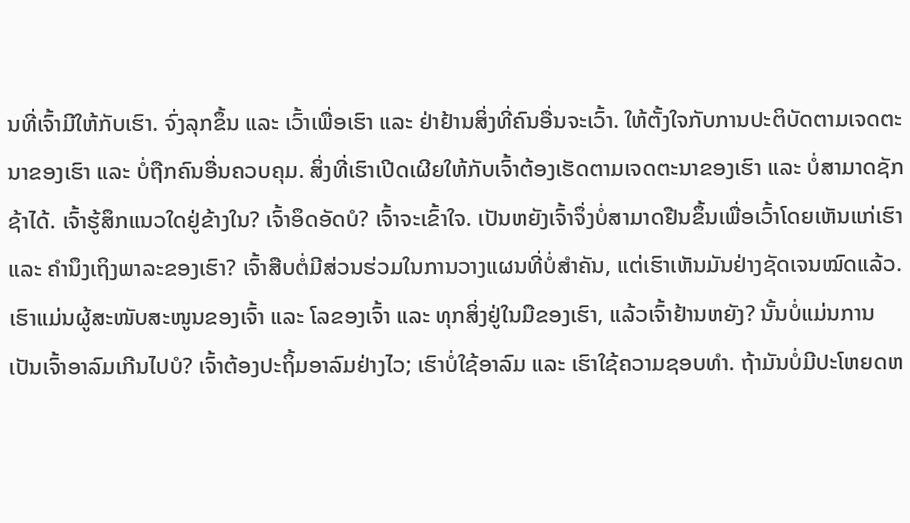ນທີ່ເຈົ້າມີໃຫ້ກັບເຮົາ. ຈົ່ງລຸກຂຶ້ນ ແລະ ເວົ້າເພື່ອເຮົາ ແລະ ຢ່າຢ້ານສິ່ງທີ່ຄົນອື່ນຈະເວົ້າ. ໃຫ້ຕັ້ງໃຈກັບການປະຕິບັດຕາມເຈດຕະນາຂອງເຮົາ ແລະ ບໍ່ຖືກຄົນອື່ນຄວບຄຸມ. ສິ່ງທີ່ເຮົາເປີດເຜີຍໃຫ້ກັບເຈົ້າຕ້ອງເຮັດຕາມເຈດຕະນາຂອງເຮົາ ແລະ ບໍ່ສາມາດຊັກຊ້າໄດ້. ເຈົ້າຮູ້ສຶກແນວໃດຢູ່ຂ້າງໃນ? ເຈົ້າອຶດອັດບໍ? ເຈົ້າຈະເຂົ້າໃຈ. ເປັນຫຍັງເຈົ້າຈຶ່ງບໍ່ສາມາດຢືນຂຶ້ນເພື່ອເວົ້າໂດຍເຫັນແກ່ເຮົາ ແລະ ຄຳນຶງເຖິງພາລະຂອງເຮົາ? ເຈົ້າສືບຕໍ່ມີສ່ວນຮ່ວມໃນການວາງແຜນທີ່ບໍ່ສຳຄັນ, ແຕ່ເຮົາເຫັນມັນຢ່າງຊັດເຈນໝົດແລ້ວ. ເຮົາແມ່ນຜູ້ສະໜັບສະໜູນຂອງເຈົ້າ ແລະ ໂລຂອງເຈົ້າ ແລະ ທຸກສິ່ງຢູ່ໃນມືຂອງເຮົາ, ແລ້ວເຈົ້າຢ້ານຫຍັງ? ນັ້ນບໍ່ແມ່ນການເປັນເຈົ້າອາລົມເກີນໄປບໍ? ເຈົ້າຕ້ອງປະຖິ້ມອາລົມຢ່າງໄວ; ເຮົາບໍ່ໃຊ້ອາລົມ ແລະ ເຮົາໃຊ້ຄວາມຊອບທຳ. ຖ້າມັນບໍ່ມີປະໂຫຍດຫ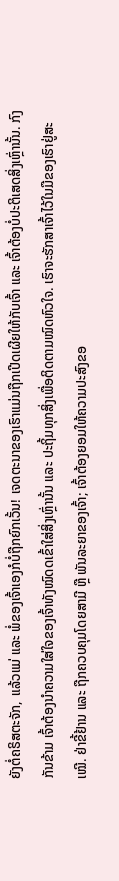ຍັງຕໍ່ຄຣິສຕະຈັກ, ແລ້ວແມ່ ແລະ ພໍ່ຂອງເຈົ້າເອງກໍບໍ່ຖືກຍົກເວັ້ນ! ເຈດຕະນາຂອງເຮົາແມ່ນຖືກເປີດເຜີຍໃຫ້ກັບເຈົ້າ ແລະ ເຈົ້າຕ້ອງບໍ່ປະຕິເສດສິ່ງເຫຼົ່ານັ້ນ. ກົງກັນຂ້າມ ເຈົ້າຕ້ອງນໍາຄວາມໃສ່ໃຈຂອງເຈົ້າທັງໝົດດເຂົ້າໃສ່ສິ່ງເຫຼົ່ານັ້ນ ແລະ ປະຖິ້ມທຸກສິ່ງເພື່ອຕິດຕາມໝົດຫົວໃຈ. ເຮົາຈະຮັກສາເຈົ້າໄວ້ໃນມືຂອງເຮົາຢູ່ສະເໝີ. ຢ່າຂີ້ຢ້ານ ແລະ ຖືກຄວບຄຸມໂດຍສາມີ ຫຼື ພັນລະຍາຂອງເຈົ້າ; ເຈົ້າຕ້ອງຍອມໃຫ້ຄວາມປະສົງຂອ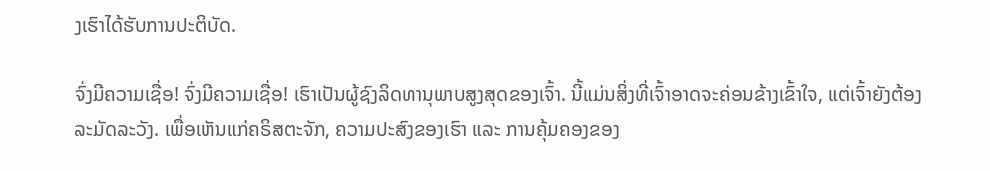ງເຮົາໄດ້ຮັບການປະຕິບັດ.

ຈົ່ງມີຄວາມເຊື່ອ! ຈົ່ງມີຄວາມເຊື່ອ! ເຮົາເປັນຜູ້ຊົງລິດທານຸພາບສູງສຸດຂອງເຈົ້າ. ນີ້ແມ່ນສິ່ງທີ່ເຈົ້າອາດຈະຄ່ອນຂ້າງເຂົ້າໃຈ, ແຕ່ເຈົ້າຍັງຕ້ອງລະມັດລະວັງ. ເພື່ອເຫັນແກ່ຄຣິສຕະຈັກ, ຄວາມປະສົງຂອງເຮົາ ແລະ ການຄຸ້ມຄອງຂອງ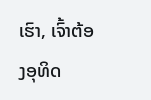ເຮົາ, ເຈົ້າຕ້ອງອຸທິດ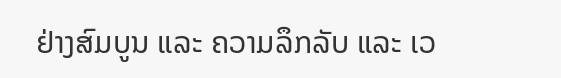ຢ່າງສົມບູນ ແລະ ຄວາມລຶກລັບ ແລະ ເວ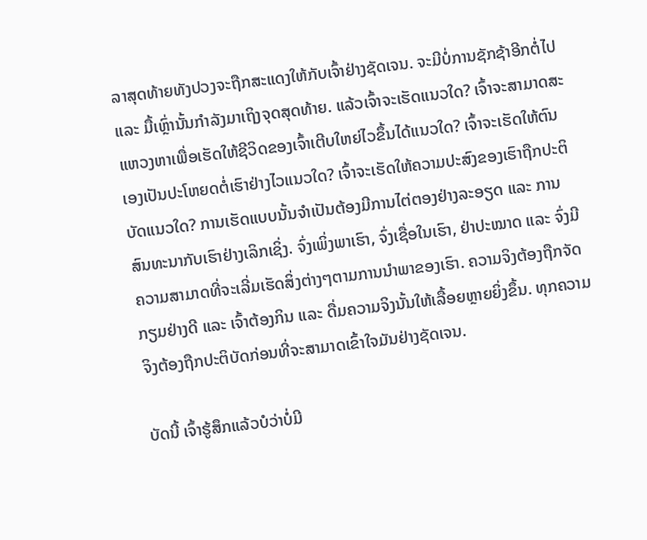ລາສຸດທ້າຍທັງປວງຈະຖືກສະແດງໃຫ້ກັບເຈົ້າຢ່າງຊັດເຈນ. ຈະມີບໍ່ການຊັກຊ້າອີກຕໍ່ໄປ ແລະ ມື້ເຫຼົ່ານັ້ນກຳລັງມາເຖິງຈຸດສຸດທ້າຍ. ແລ້ວເຈົ້າຈະເຮັດແນວໃດ? ເຈົ້າຈະສາມາດສະແຫວງຫາເພື່ອເຮັດໃຫ້ຊີວິດຂອງເຈົ້າເຕີບໃຫຍ່ໄວຂຶ້ນໄດ້ແນວໃດ? ເຈົ້າຈະເຮັດໃຫ້ຕົນເອງເປັນປະໂຫຍດຕໍ່ເຮົາຢ່າງໄວແນວໃດ? ເຈົ້າຈະເຮັດໃຫ້ຄວາມປະສົງຂອງເຮົາຖືກປະຕິບັດແນວໃດ? ການເຮັດແບບນັ້ນຈຳເປັນຕ້ອງມີການໄຕ່ຕອງຢ່າງລະອຽດ ແລະ ການສົນທະນາກັບເຮົາຢ່າງເລິກເຊິ່ງ. ຈົ່ງເພິ່ງພາເຮົາ, ຈົ່ງເຊື່ອໃນເຮົາ, ຢ່າປະໝາດ ແລະ ຈົ່ງມີຄວາມສາມາດທີ່ຈະເລີ່ມເຮັດສິ່ງຕ່າງໆຕາມການນໍາພາຂອງເຮົາ. ຄວາມຈິງຕ້ອງຖືກຈັດກຽມຢ່າງດີ ແລະ ເຈົ້າຕ້ອງກິນ ແລະ ດື່ມຄວາມຈິງນັ້ນໃຫ້ເລື້ອຍຫຼາຍຍິ່ງຂຶ້ນ. ທຸກຄວາມຈິງຕ້ອງຖືກປະຕິບັດກ່ອນທີ່ຈະສາມາດເຂົ້າໃຈມັນຢ່າງຊັດເຈນ.

ບັດນີ້ ເຈົ້າຮູ້ສຶກແລ້ວບໍວ່າບໍ່ມີ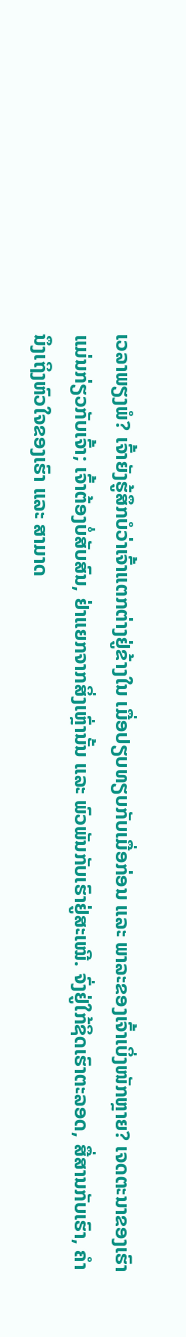ເວລາພຽງພໍ? ເຈົ້າຍັງຮູ້ສຶກບໍວ່າເຈົ້າແຕກຕ່າງຢູ່ຂ້າງໃນ ເມື່ອປຽບທຽບກັບເມື່ອກ່ອນ ແລະ ພາລະຂອງເຈົ້າເບິ່ງໜັກຫຼາຍ? ເຈດຕະນາຂອງເຮົາແມ່ນກ່ຽວກັບເຈົ້າ; ເຈົ້າຕ້ອງບໍ່ສັບສົນ, ຢ່າແຍກຈາກສິ່ງເຫຼົ່ານັ້ນ ແລະ ພົວພັນກັບເຮົາຢູ່ສະເໝີ. ຈົ່ງຢູ່ໃກ້ຊິດເຮົາຕະລອດ, ສື່ສານກັບເຮົາ, ຄຳນຶງເຖິງຫົວໃຈຂອງເຮົາ ແລະ ສາມາດ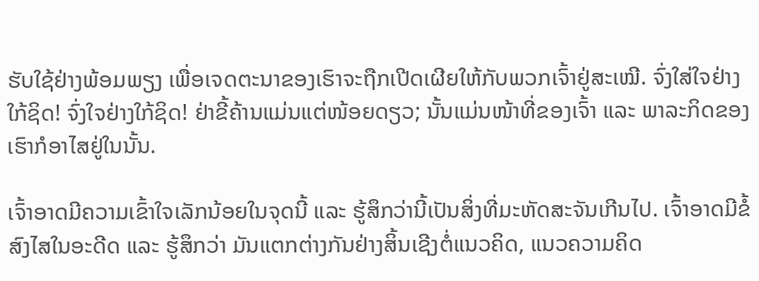ຮັບໃຊ້ຢ່າງພ້ອມພຽງ ເພື່ອເຈດຕະນາຂອງເຮົາຈະຖືກເປີດເຜີຍໃຫ້ກັບພວກເຈົ້າຢູ່ສະເໝີ. ຈົ່ງໃສ່ໃຈຢ່າງໃກ້ຊິດ! ຈົ່ງໃຈຢ່າງໃກ້ຊິດ! ຢ່າຂີ້ຄ້ານແມ່ນແຕ່ໜ້ອຍດຽວ; ນັ້ນແມ່ນໜ້າທີ່ຂອງເຈົ້າ ແລະ ພາລະກິດຂອງເຮົາກໍອາໄສຢູ່ໃນນັ້ນ.

ເຈົ້າອາດມີຄວາມເຂົ້າໃຈເລັກນ້ອຍໃນຈຸດນີ້ ແລະ ຮູ້ສຶກວ່ານີ້ເປັນສິ່ງທີ່ມະຫັດສະຈັນເກີນໄປ. ເຈົ້າອາດມີຂໍ້ສົງໄສໃນອະດີດ ແລະ ຮູ້ສຶກວ່າ ມັນແຕກຕ່າງກັນຢ່າງສິ້ນເຊີງຕໍ່ແນວຄິດ, ແນວຄວາມຄິດ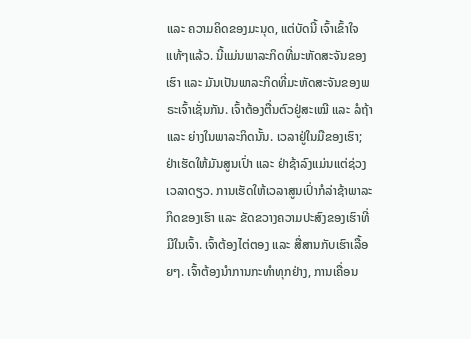ແລະ ຄວາມຄິດຂອງມະນຸດ, ແຕ່ບັດນີ້ ເຈົ້າເຂົ້າໃຈແທ້ໆແລ້ວ. ນີ້ແມ່ນພາລະກິດທີ່ມະຫັດສະຈັນຂອງເຮົາ ແລະ ມັນເປັນພາລະກິດທີ່ມະຫັດສະຈັນຂອງພຣະເຈົ້າເຊັ່ນກັນ. ເຈົ້າຕ້ອງຕື່ນຕົວຢູ່ສະເໝີ ແລະ ລໍຖ້າ ແລະ ຍ່າງໃນພາລະກິດນັ້ນ. ເວລາຢູ່ໃນມືຂອງເຮົາ; ຢ່າເຮັດໃຫ້ມັນສູນເປົ່າ ແລະ ຢ່າຊ້າລົງແມ່ນແຕ່ຊ່ວງເວລາດຽວ. ການເຮັດໃຫ້ເວລາສູນເປົ່າກໍລ່າຊ້າພາລະກິດຂອງເຮົາ ແລະ ຂັດຂວາງຄວາມປະສົງຂອງເຮົາທີ່ມີໃນເຈົ້າ. ເຈົ້າຕ້ອງໄຕ່ຕອງ ແລະ ສື່ສານກັບເຮົາເລື້ອຍໆ. ເຈົ້າຕ້ອງນໍາການກະທຳທຸກຢ່າງ, ການເຄື່ອນ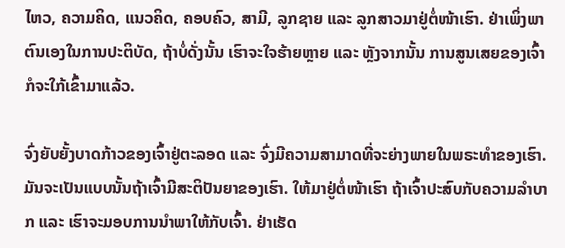ໄຫວ, ຄວາມຄິດ, ແນວຄິດ, ຄອບຄົວ, ສາມີ, ລູກຊາຍ ແລະ ລູກສາວມາຢູ່ຕໍ່ໜ້າເຮົາ. ຢ່າເພິ່ງພາຕົນເອງໃນການປະຕິບັດ, ຖ້າບໍ່ດັ່ງນັ້ນ ເຮົາຈະໃຈຮ້າຍຫຼາຍ ແລະ ຫຼັງຈາກນັ້ນ ການສູນເສຍຂອງເຈົ້າກໍຈະໃກ້ເຂົ້າມາແລ້ວ.

ຈົ່ງຍັບຍັ້ງບາດກ້າວຂອງເຈົ້າຢູ່ຕະລອດ ແລະ ຈົ່ງມີຄວາມສາມາດທີ່ຈະຍ່າງພາຍໃນພຣະທຳຂອງເຮົາ. ມັນຈະເປັນແບບນັ້ນຖ້າເຈົ້າມີສະຕິປັນຍາຂອງເຮົາ. ໃຫ້ມາຢູ່ຕໍ່ໜ້າເຮົາ ຖ້າເຈົ້າປະສົບກັບຄວາມລໍາບາກ ແລະ ເຮົາຈະມອບການນໍາພາໃຫ້ກັບເຈົ້າ. ຢ່າເຮັດ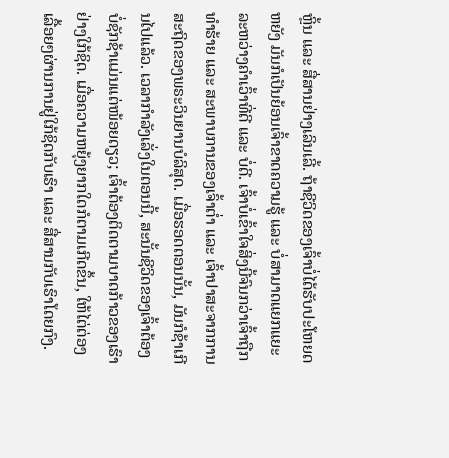ຫຼິ້ນ ແລະ ສື່ສານຢ່າງເລິນເລີ້. ຖ້າຊີວິດຂອງເຈົ້າບໍ່ໄດ້ຮັບປະໂຫຍດຫຍັງ ມັນກໍເປັນຍ້ອນເຈົ້າຂາດຄວາມຮູ້ ແລະ ບໍ່ສາມາດແຍກແຍະລະຫວ່າງຄຳເວົ້າທີ່ດີ ແລະ ບໍ່ດີ. ເຈົ້າບໍ່ເຂົ້າໃຈສິ່ງນີ້ຈົນກວ່າເຈົ້າຖືກທຳຮ້າຍ ແລະ ສະພາບການຂອງເຈົ້າຕໍ່າ ແລະ ເຈົ້າປາສະຈາກການສະຖິດຂອງພຣະວິນຍານບໍລິສຸດ. ເມື່ອຮອດຕອນນັ້ນ, ມັນກໍຊ້າເກີນໄປແລ້ວ. ເວລາກຳລັງເລັ່ງໃນຕອນນີ້, ສະນັ້ນຊີວິດຂອງເຈົ້າຕ້ອງບໍ່ຊັກຊ້າແມ່ນແຕ່ໜ້ອຍດຽວ; ເຈົ້າຕ້ອງຕິດຕາມບາດກ້າວຂອງເຮົາຢ່າງໃກ້ຊິດ. ເມື່ອຄວາມຫຍຸ້ງຍາກໃດກໍຕາມເກີດຂຶ້ນ, ໃຫ້ໄຕ່ຕ່ອງເລື້ອຍໆຜ່ານການຢູ່ໃກ້ຊິດກັບເຮົາ ແລະ ສື່ສານກັບເຮົາໂດຍກົງ.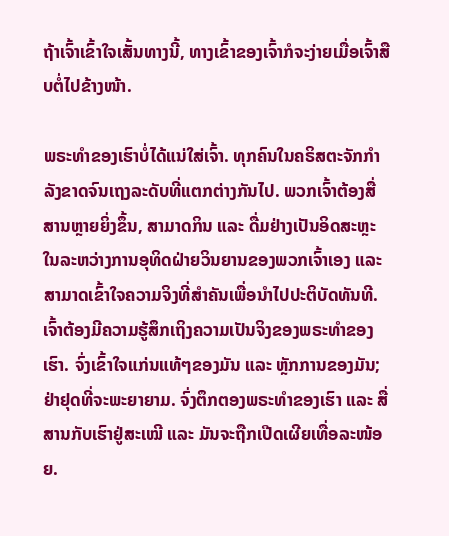ຖ້າເຈົ້າເຂົ້າໃຈເສັ້ນທາງນີ້, ທາງເຂົ້າຂອງເຈົ້າກໍຈະງ່າຍເມື່ອເຈົ້າສືບຕໍ່ໄປຂ້າງໜ້າ.

ພຣະທຳຂອງເຮົາບໍ່ໄດ້ແນ່ໃສ່ເຈົ້າ. ທຸກຄົນໃນຄຣິສຕະຈັກກຳລັງຂາດຈົນເຖງລະດັບທີ່ແຕກຕ່າງກັນໄປ. ພວກເຈົ້າຕ້ອງສື່ສານຫຼາຍຍິ່ງຂຶ້ນ, ສາມາດກິນ ແລະ ດື່ມຢ່າງເປັນອິດສະຫຼະໃນລະຫວ່າງການອຸທິດຝ່າຍວິນຍານຂອງພວກເຈົ້າເອງ ແລະ ສາມາດເຂົ້າໃຈຄວາມຈິງທີ່ສຳຄັນເພື່ອນໍາໄປປະຕິບັດທັນທີ. ເຈົ້າຕ້ອງມີຄວາມຮູ້ສຶກເຖິງຄວາມເປັນຈິງຂອງພຣະທຳຂອງເຮົາ. ຈົ່ງເຂົ້າໃຈແກ່ນແທ້ໆຂອງມັນ ແລະ ຫຼັກການຂອງມັນ; ຢ່າຢຸດທີ່ຈະພະຍາຍາມ. ຈົ່ງຕຶກຕອງພຣະທຳຂອງເຮົາ ແລະ ສື່ສານກັບເຮົາຢູ່ສະເໝີ ແລະ ມັນຈະຖືກເປີດເຜີຍເທື່ອລະໜ້ອຍ.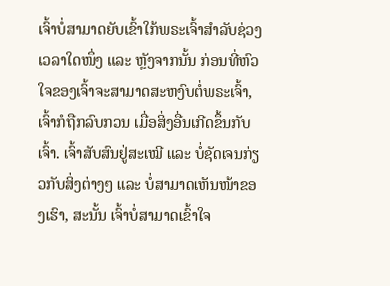ເຈົ້າບໍ່ສາມາດຍັບເຂົ້າໃກ້ພຣະເຈົ້າສຳລັບຊ່ວງເວລາໃດໜຶ່ງ ແລະ ຫຼັງຈາກນັ້ນ ກ່ອນທີ່ຫົວໃຈຂອງເຈົ້າຈະສາມາດສະຫງົບຕໍ່ພຣະເຈົ້າ, ເຈົ້າກໍຖືກລົບກວນ ເມື່ອສິ່ງອື່ນເກີດຂຶ້ນກັບເຈົ້າ. ເຈົ້າສັບສົນຢູ່ສະເໝີ ແລະ ບໍ່ຊັດເຈນກ່ຽວກັບສິ່ງຕ່າງໆ ແລະ ບໍ່ສາມາດເຫັນໜ້າຂອງເຮົາ, ສະນັ້ນ ເຈົ້າບໍ່ສາມາດເຂົ້າໃຈ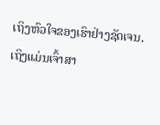ເຖິງຫົວໃຈຂອງເຮົາຢ່າງຊັດເຈນ. ເຖິງແມ່ນເຈົ້າສາ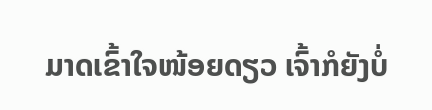ມາດເຂົ້າໃຈໜ້ອຍດຽວ ເຈົ້າກໍຍັງບໍ່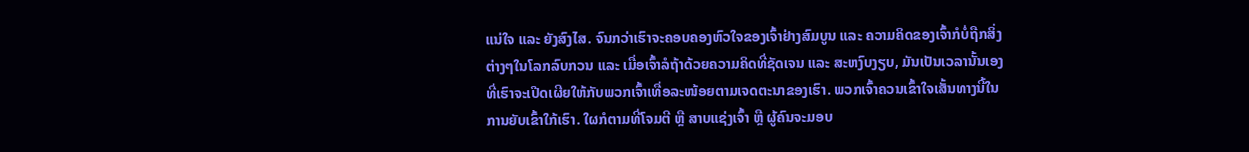ແນ່ໃຈ ແລະ ຍັງສົງໄສ. ຈົນກວ່າເຮົາຈະຄອບຄອງຫົວໃຈຂອງເຈົ້າຢ່າງສົມບູນ ແລະ ຄວາມຄິດຂອງເຈົ້າກໍບໍ່ຖືກສິ່ງຕ່າງໆໃນໂລກລົບກວນ ແລະ ເມື່ອເຈົ້າລໍຖ້າດ້ວຍຄວາມຄິດທີ່ຊັດເຈນ ແລະ ສະຫງົບງຽບ, ມັນເປັນເວລານັ້ນເອງທີ່ເຮົາຈະເປີດເຜີຍໃຫ້ກັບພວກເຈົ້າເທື່ອລະໜ້ອຍຕາມເຈດຕະນາຂອງເຮົາ. ພວກເຈົ້າຄວນເຂົ້າໃຈເສັ້ນທາງນີ້ໃນການຍັບເຂົ້າໃກ້ເຮົາ. ໃຜກໍຕາມທີ່ໂຈມຕີ ຫຼື ສາບແຊ່ງເຈົ້າ ຫຼື ຜູ້ຄົນຈະມອບ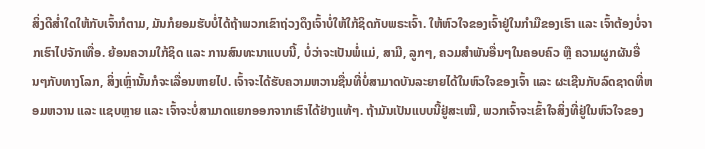ສິ່ງດີສໍ່າໃດໃຫ້ກັບເຈົ້າກໍຕາມ, ມັນກໍຍອມຮັບບໍ່ໄດ້ຖ້າພວກເຂົາຖ່ວງດຶງເຈົ້າບໍ່ໃຫ້ໃກ້ຊິດກັບພຣະເຈົ້າ. ໃຫ້ຫົວໃຈຂອງເຈົ້າຢູ່ໃນກຳມືຂອງເຮົາ ແລະ ເຈົ້າຕ້ອງບໍ່ຈາກເຮົາໄປຈັກເທື່ອ. ຍ້ອນຄວາມໃກ້ຊິດ ແລະ ການສົນທະນາແບບນີ້, ບໍ່ວ່າຈະເປັນພໍ່ແມ່, ສາມີ, ລູກໆ, ຄວມສຳພັນອື່ນໆໃນຄອບຄົວ ຫຼື ຄວາມຜູກຜັນອື່ນໆກັບທາງໂລກ, ສິ່ງເຫຼົ່ານັ້ນກໍຈະເລື່ອນຫາຍໄປ. ເຈົ້າຈະໄດ້ຮັບຄວາມຫວານຊື່ນທີ່ບໍ່ສາມາດບັນລະຍາຍໄດ້ໃນຫົວໃຈຂອງເຈົ້າ ແລະ ຜະເຊີນກັບລົດຊາດທີ່ຫອມຫວານ ແລະ ແຊບຫຼາຍ ແລະ ເຈົ້າຈະບໍ່ສາມາດແຍກອອກຈາກເຮົາໄດ້ຢ່າງແທ້ໆ. ຖ້າມັນເປັນແບບນີ້ຢູ່ສະເໝີ, ພວກເຈົ້າຈະເຂົ້າໃຈສິ່ງທີ່ຢູ່ໃນຫົວໃຈຂອງ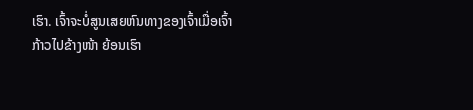ເຮົາ. ເຈົ້າຈະບໍ່ສູນເສຍຫົນທາງຂອງເຈົ້າເມື່ອເຈົ້າກ້າວໄປຂ້າງໜ້າ ຍ້ອນເຮົາ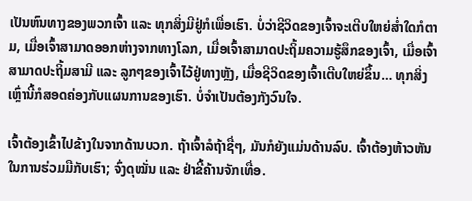ເປັນຫົນທາງຂອງພວກເຈົ້າ ແລະ ທຸກສິ່ງມີຢູ່ກໍເພື່ອເຮົາ. ບໍ່ວ່າຊີວິດຂອງເຈົ້າຈະເຕີບໃຫຍ່ສໍ່າໃດກໍຕາມ, ເມື່ອເຈົ້າສາມາດອອກຫ່າງຈາກທາງໂລກ, ເມື່ອເຈົ້າສາມາດປະຖິ້ມຄວາມຮູ້ສຶກຂອງເຈົ້າ, ເມື່ອເຈົ້າສາມາດປະຖິ້ມສາມີ ແລະ ລູກໆຂອງເຈົ້າໄວ້ຢູ່ທາງຫຼັງ, ເມື່ອຊີວິດຂອງເຈົ້າເຕີບໃຫຍ່ຂຶ້ນ… ທຸກສິ່ງເຫຼົ່ານີ້ກໍສອດຄ່ອງກັບແຜນການຂອງເຮົາ. ບໍ່ຈຳເປັນຕ້ອງກັງວົນໃຈ.

ເຈົ້າຕ້ອງເຂົ້າໄປຂ້າງໃນຈາກດ້ານບວກ. ຖ້າເຈົ້າລໍຖ້າຊື່ໆ, ມັນກໍຍັງແມ່ນດ້ານລົບ. ເຈົ້າຕ້ອງຫ້າວຫັນໃນການຮ່ວມມືກັບເຮົາ; ຈົ່ງດຸໝັ່ນ ແລະ ຢ່າຂີ້ຄ້ານຈັກເທື່ອ.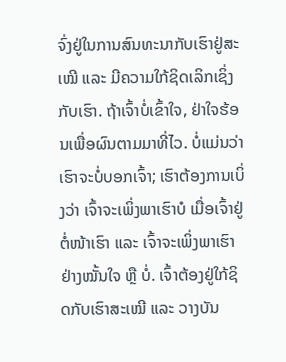ຈົ່ງຢູ່ໃນການສົນທະນາກັບເຮົາຢູ່ສະເໝີ ແລະ ມີຄວາມໃກ້ຊິດເລິກເຊິ່ງກັບເຮົາ. ຖ້າເຈົ້າບໍ່ເຂົ້າໃຈ, ຢ່າໃຈຮ້ອນເພື່ອຜົນຕາມມາທີ່ໄວ. ບໍ່ແມ່ນວ່າ ເຮົາຈະບໍ່ບອກເຈົ້າ; ເຮົາຕ້ອງການເບິ່ງວ່າ ເຈົ້າຈະເພິ່ງພາເຮົາບໍ ເມື່ອເຈົ້າຢູ່ຕໍ່ໜ້າເຮົາ ແລະ ເຈົ້າຈະເພິ່ງພາເຮົາຢ່າງໝັ້ນໃຈ ຫຼື ບໍ່. ເຈົ້າຕ້ອງຢູ່ໃກ້ຊິດກັບເຮົາສະເໝີ ແລະ ວາງບັນ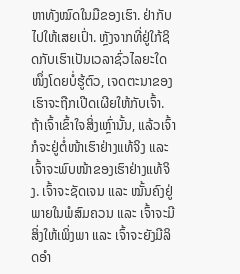ຫາທັງໝົດໃນມືຂອງເຮົາ. ຢ່າກັບໄປໃຫ້ເສຍເປົ່າ. ຫຼັງຈາກທີ່ຢູ່ໃກ້ຊິດກັບເຮົາເປັນເວລາຊົ່ວໄລຍະໃດໜຶ່ງໂດຍບໍ່ຮູ້ຕົວ, ເຈດຕະນາຂອງເຮົາຈະຖືກເປີດເຜີຍໃຫ້ກັບເຈົ້າ. ຖ້າເຈົ້າເຂົ້າໃຈສິ່ງເຫຼົ່ານັ້ນ, ແລ້ວເຈົ້າກໍຈະຢູ່ຕໍ່ໜ້າເຮົາຢ່າງແທ້ຈິງ ແລະ ເຈົ້າຈະພົບໜ້າຂອງເຮົາຢ່າງແທ້ຈິງ. ເຈົ້າຈະຊັດເຈນ ແລະ ໝັ້ນຄົງຢູ່ພາຍໃນພໍສົມຄວນ ແລະ ເຈົ້າຈະມີສິ່ງໃຫ້ເພິ່ງພາ ແລະ ເຈົ້າຈະຍັງມີລິດອຳ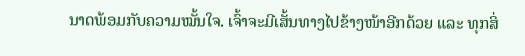ນາດພ້ອມກັບຄວາມໝັ້ນໃຈ. ເຈົ້າຈະມີເສັ້ນທາງໄປຂ້າງໜ້າອີກດ້ວຍ ແລະ ທຸກສິ່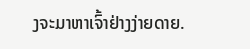ງຈະມາຫາເຈົ້າຢ່າງງ່າຍດາຍ.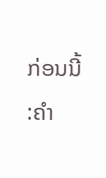ກ່ອນນີ້ :ຄໍາ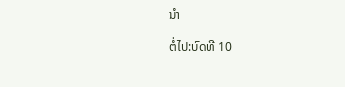ນໍາ

ຕໍ່ໄປ:ບົດທີ 10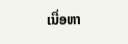ເນື່ອຫາ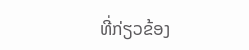ທີ່ກ່ຽວຂ້ອງ